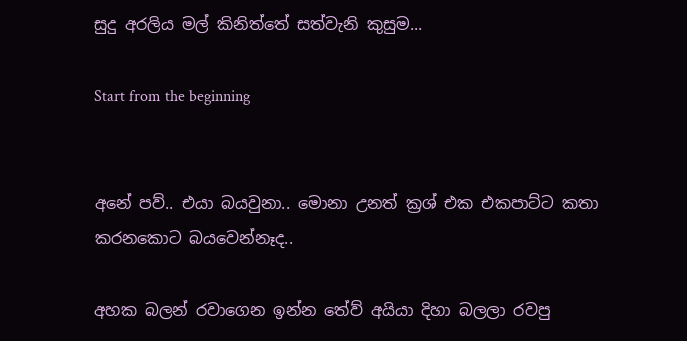සුදු අරලිය මල් කිනිත්තේ සත්වැනි කුසුම...

Start from the beginning


අනේ පව්.. එයා බයවුනා.. මොනා උනත් ක්‍රශ් එක එකපාට්ට කතා කරනකොට බයවෙන්නෑද..

අහක බලන් රවාගෙන ඉන්න තේව් අයියා දිහා බලලා රවපු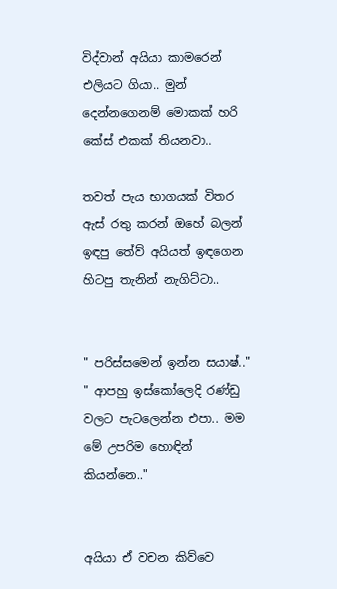විද්වාන් අයියා කාමරෙන් එලියට ගියා.. මුන් දෙන්නගෙනම් මොකක් හරි කේස් එකක් තියනවා..

තවත් පැය භාගයක් විතර ඇස් රතු කරන් ඔහේ බලන් ඉඳපු තේව් අයියත් ඉඳගෙන හිටපු තැනින් නැගිට්ටා..


" පරිස්සමෙන් ඉන්න සයාෂ්.."
" ආපහු ඉස්කෝලෙදි රණ්ඩු වලට පැටලෙන්න එපා.. මම මේ උපරිම හොඳින් කියන්නෙ.."


අයියා ඒ වචන කිව්වෙ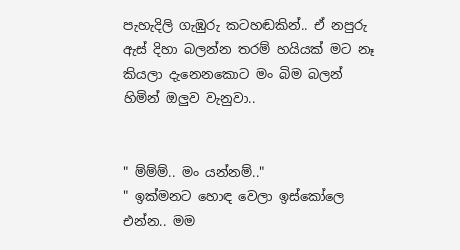පැහැදිලි ගැඹුරු කටහඬකින්.. ඒ නපුරු ඇස් දිහා බලන්න තරම් හයියක් මට නෑ කියලා දැනෙනකොට මං බිම බලන් හිමින් ඔලුව වැනුවා..


" ම්ම්ම්.. මං යන්නම්.."
" ඉක්මනට හොඳ වෙලා ඉස්කෝලෙ එන්න.. මම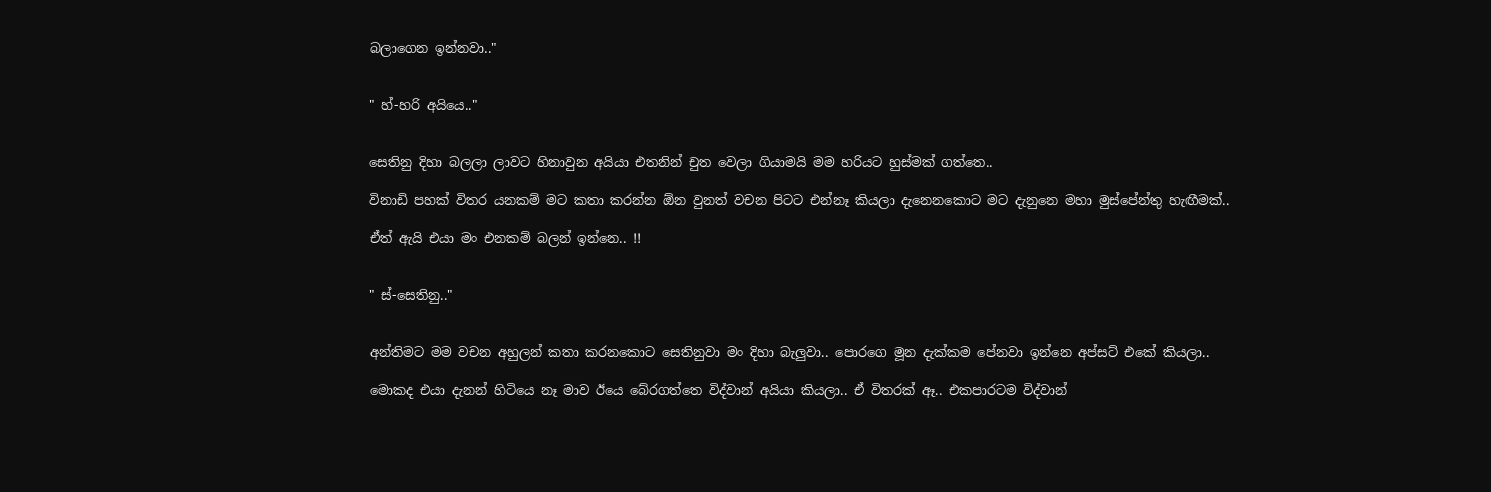බලාගෙන ඉන්නවා.."


" හ්-හරි අයියෙ.."


සෙතිනු දිහා බලලා ලාවට හිනාවුන අයියා එතනින් චුත වෙලා ගියාමයි මම හරියට හුස්මක් ගත්තෙ..

විනාඩි පහක් විතර යනකම් මට කතා කරන්න ඕන වුනත් වචන පිටට එන්නෑ කියලා දැනෙනකොට මට දැනුනෙ මහා මුස්පේන්තු හැඟීමක්..

ඒත් ඇයි එයා මං එනකම් බලන් ඉන්නෙ.. !!


" ස්-සෙතිනු.."


අන්තිමට මම වචන අහුලන් කතා කරනකොට සෙතිනුවා මං දිහා බැලුවා.. පොරගෙ මූන දැක්කම පේනවා ඉන්නෙ අප්සට් එකේ කියලා..

මොකද එයා දැනන් හිටියෙ නෑ මාව ඊයෙ බේරගත්තෙ විද්වාන් අයියා කියලා.. ඒ විතරක් ඈ.. එකපාරටම විද්වාන්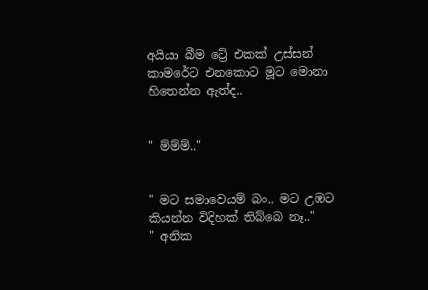අයියා බීම ට්‍රේ එකක් උස්සන් කාමරේට එනකොට මූට මොනා හිතෙන්න ඇත්ද..


" ම්ම්ම්.."


" මට සමාවෙයම් බං.. මට උඹට කියන්න විදිහක් තිබ්බෙ නෑ.."
" අනික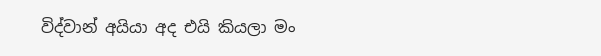විද්වාන් අයියා අද එයි කියලා මං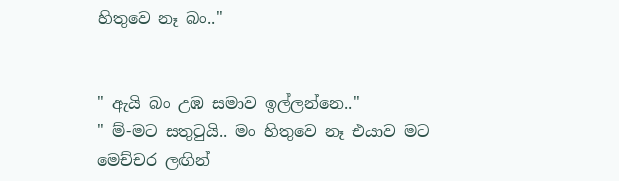හිතුවෙ නෑ බං.."


" ඇයි බං උඹ සමාව ඉල්ලන්නෙ.."
" ම්-මට සතුටුයි.. මං හිතුවෙ නෑ එයාව මට මෙච්චර ලඟින්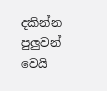දකින්න පුලුවන් වෙයි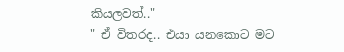කියලවත්.."
" ඒ විතරද.. එයා යනකොට මට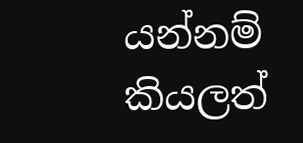යන්නම් කියලත්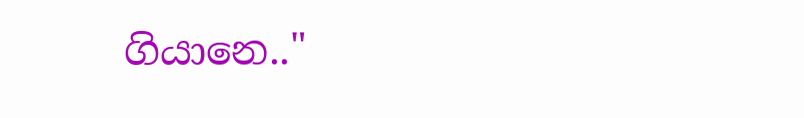ගියානෙ.."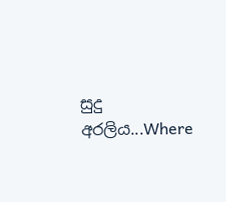සුදු අරලිය...Where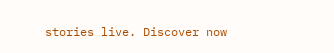stories live. Discover now